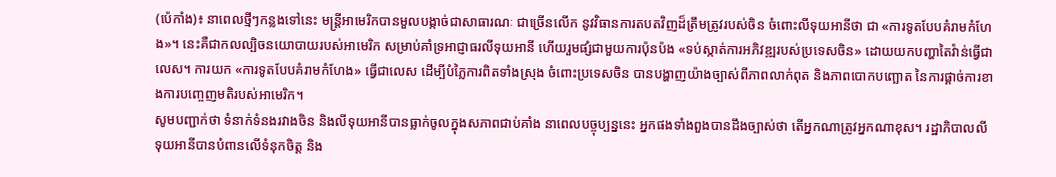(ប៉េកាំង)៖ នាពេលថ្មីៗកន្លងទៅនេះ មន្ត្រីអាមេរិកបានមួលបង្កាច់ជាសាធារណៈ ជាច្រើនលើក នូវវិធានការតបតវិញដ៏ត្រឹមត្រូវរបស់ចិន ចំពោះលីទុយអានីថា ជា «ការទូតបែបគំរាមកំហែង»។ នេះគឺជាកលល្បិចនយោបាយរបស់អាមេរិក សម្រាប់គាំទ្រអាជ្ញាធរលីទុយអានី ហើយរួមផ្សំជាមួយការប៉ុនប៉ង «ទប់ស្កាត់ការអភិវឌ្ឍរបស់ប្រទេសចិន» ដោយយកបញ្ហាតៃវ៉ាន់ធ្វើជាលេស។ ការយក «ការទូតបែបគំរាមកំហែង» ធ្វើជាលេស ដើម្បីបំភ្លៃការពិតទាំងស្រុង ចំពោះប្រទេសចិន បានបង្ហាញយ៉ាងច្បាស់ពីភាពលាក់ពុត និងភាពបោកបញ្ឆោត នៃការផ្តាច់ការខាងការបញ្ចេញមតិរបស់អាមេរិក។
សូមបញ្ជាក់ថា ទំនាក់ទំនងរវាងចិន និងលីទុយអានីបានធ្លាក់ចូលក្នុងសភាពជាប់គាំង នាពេលបច្ចុប្បន្ននេះ អ្នកផងទាំងពួងបានដឹងច្បាស់ថា តើអ្នកណាត្រូវអ្នកណាខុស។ រដ្ឋាភិបាលលីទុយអានីបានបំពានលើទំនុកចិត្ត និង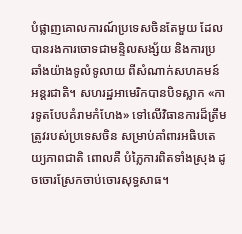បំផ្លាញគោលការណ៍ប្រទេសចិនតែមួយ ដែលបានរងការចោទជាមន្ទិលសង្ស័យ និងការប្រឆាំងយ៉ាងទូលំទូលាយ ពីសំណាក់សហគមន៍អន្តរជាតិ។ សហរដ្ឋអាមេរិកបានបិទស្លាក «ការទូតបែបគំរាមកំហែង» ទៅលើវិធានការដ៏ត្រឹមត្រូវរបស់ប្រទេសចិន សម្រាប់គាំពារអធិបតេយ្យភាពជាតិ ពោលគឺ បំភ្លៃការពិតទាំងស្រុង ដូចចោរស្រែកចាប់ចោរសុទ្ធសាធ។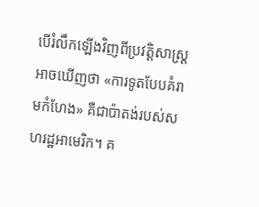បើរំលឹកឡើងវិញពីប្រវត្តិសាស្ត្រអាចឃើញថា «ការទូតបែបគំរាមកំហែង» គឺជាប៉ាតង់របស់សហរដ្ឋអាមេរិក។ គ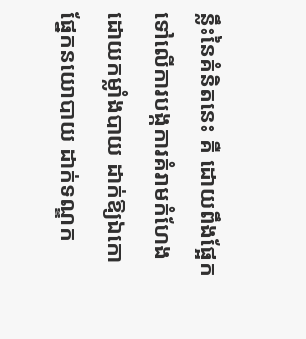ន្លឹះនៃគំនិតនេះ គឺ ដោយពឹងផ្អែកទៅលើការបង្កការគំរាមកំហែង ដោយកម្លាំងបាយ ដាក់ឱ្យឯកោផ្នែកនយោបាយ ដាក់ទណ្ឌក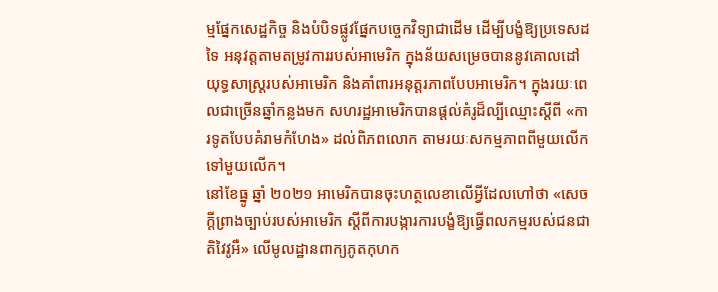ម្មផ្នែកសេដ្ឋកិច្ច និងបំបិទផ្លូវផ្នែកបច្ចេកវិទ្យាជាដើម ដើម្បីបង្ខំឱ្យប្រទេសដទៃ អនុវត្តតាមតម្រូវការរបស់អាមេរិក ក្នុងន័យសម្រេចបាននូវគោលដៅយុទ្ធសាស្ត្ររបស់អាមេរិក និងគាំពារអនុត្តរភាពបែបអាមេរិក។ ក្នុងរយៈពេលជាច្រើនឆ្នាំកន្លងមក សហរដ្ឋអាមេរិកបានផ្តល់គំរូដ៏ល្បីឈ្មោះស្តីពី «ការទូតបែបគំរាមកំហែង» ដល់ពិភពលោក តាមរយៈសកម្មភាពពីមួយលើកទៅមួយលើក។
នៅខែធ្នូ ឆ្នាំ ២០២១ អាមេរិកបានចុះហត្ថលេខាលើអ្វីដែលហៅថា «សេចក្តីព្រាងច្បាប់របស់អាមេរិក ស្ដីពីការបង្ការការបង្ខំឱ្យធ្វើពលកម្មរបស់ជនជាតិវៃវូអឺ» លើមូលដ្ឋានពាក្យភូតកុហក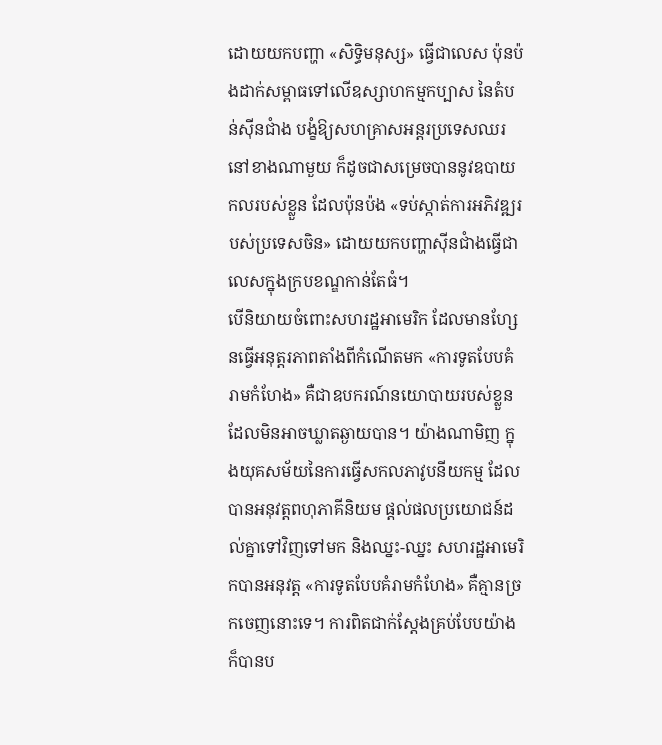ដោយយកបញ្ហា «សិទ្ធិមនុស្ស» ធ្វើជាលេស ប៉ុនប៉ងដាក់សម្ពាធទៅលើឧស្សាហកម្មកប្បាស នៃតំបន់ស៊ីនជាំង បង្ខំឱ្យសហគ្រាសអន្តរប្រទេសឈរនៅខាងណាមួយ ក៏ដូចជាសម្រេចបាននូវឧបាយកលរបស់ខ្លួន ដែលប៉ុនប៉ង «ទប់ស្កាត់ការអភិវឌ្ឍរបស់ប្រទេសចិន» ដោយយកបញ្ហាស៊ីនជាំងធ្វើជាលេសក្នុងក្របខណ្ឌកាន់តែធំ។
បើនិយាយចំពោះសហរដ្ឋអាមេរិក ដែលមានហ្សែនធ្វើអនុត្តរភាពតាំងពីកំណើតមក «ការទូតបែបគំរាមកំហែង» គឺជាឧបករណ៍នយោបាយរបស់ខ្លួន ដែលមិនអាចឃ្លាតឆ្ងាយបាន។ យ៉ាងណាមិញ ក្នុងយុគសម័យនៃការធ្វើសកលភាវូបនីយកម្ម ដែលបានអនុវត្តពហុភាគីនិយម ផ្តល់ផលប្រយោជន៍ដល់គ្នាទៅវិញទៅមក និងឈ្នះ-ឈ្នះ សហរដ្ឋអាមេរិកបានអនុវត្ត «ការទូតបែបគំរាមកំហែង» គឺគ្មានច្រកចេញនោះទេ។ ការពិតជាក់ស្តែងគ្រប់បែបយ៉ាងក៏បានប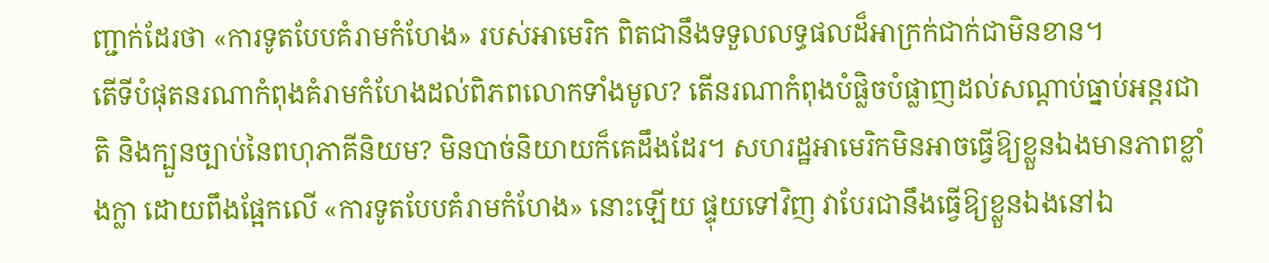ញ្ជាក់ដែរថា «ការទូតបែបគំរាមកំហែង» របស់អាមេរិក ពិតជានឹងទទួលលទ្ធផលដ៏អាក្រក់ជាក់ជាមិនខាន។
តើទីបំផុតនរណាកំពុងគំរាមកំហែងដល់ពិភពលោកទាំងមូល? តើនរណាកំពុងបំផ្លិចបំផ្លាញដល់សណ្តាប់ធ្នាប់អន្តរជាតិ និងក្បួនច្បាប់នៃពហុភាគីនិយម? មិនបាច់និយាយក៏គេដឹងដែរ។ សហរដ្ឋអាមេរិកមិនអាចធ្វើឱ្យខ្លួនឯងមានភាពខ្លាំងក្លា ដោយពឹងផ្អែកលើ «ការទូតបែបគំរាមកំហែង» នោះឡើយ ផ្ទុយទៅវិញ វាបែរជានឹងធ្វើឱ្យខ្លួនឯងនៅឯ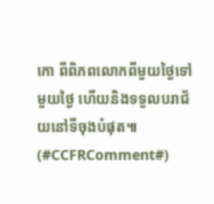កោ ពីពិភពលោកពីមួយថៃ្ងទៅមួយថៃ្ង ហើយនិងទទួលបរាជ័យនៅទីចុងបំផុត៕ (#CCFRComment#)